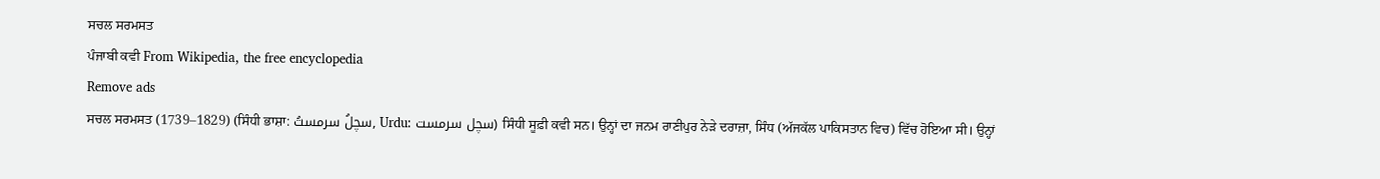ਸਚਲ ਸਰਮਸਤ
ਪੰਜਾਬੀ ਕਵੀ From Wikipedia, the free encyclopedia
Remove ads
ਸਚਲ ਸਰਮਸਤ (1739–1829) (ਸਿੰਧੀ ਭਾਸ਼ਾ: سچلُ سرمستُ, Urdu: سچل سرمست) ਸਿੰਧੀ ਸੂਫ਼ੀ ਕਵੀ ਸਨ। ਉਨ੍ਹਾਂ ਦਾ ਜਨਮ ਰਾਣੀਪੁਰ ਨੇੜੇ ਦਰਾਜ਼ਾ, ਸਿੰਧ (ਅੱਜਕੱਲ ਪਾਕਿਸਤਾਨ ਵਿਚ) ਵਿੱਚ ਹੋਇਆ ਸੀ। ਉਨ੍ਹਾਂ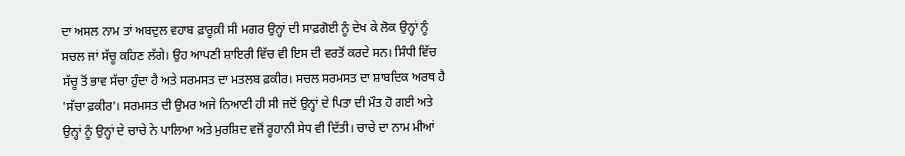ਦਾ ਅਸਲ ਨਾਮ ਤਾਂ ਅਬਦੁਲ ਵਹਾਬ ਫ਼ਾਰੂਕ਼ੀ ਸੀ ਮਗਰ ਉਨ੍ਹਾਂ ਦੀ ਸਾਫ਼ਗੋਈ ਨੂੰ ਦੇਖ ਕੇ ਲੋਕ ਉਨ੍ਹਾਂ ਨੂੰ ਸਚਲ ਜਾਂ ਸੱਚੂ ਕਹਿਣ ਲੱਗੇ। ਉਹ ਆਪਣੀ ਸ਼ਾਇਰੀ ਵਿੱਚ ਵੀ ਇਸ ਦੀ ਵਰਤੋਂ ਕਰਦੇ ਸਨ। ਸਿੰਧੀ ਵਿੱਚ ਸੱਚੂ ਤੋਂ ਭਾਵ ਸੱਚਾ ਹੁੰਦਾ ਹੈ ਅਤੇ ਸਰਮਸਤ ਦਾ ਮਤਲਬ ਫ਼ਕੀਰ। ਸਚਲ ਸਰਮਸਤ ਦਾ ਸ਼ਾਬਦਿਕ ਅਰਥ ਹੈ 'ਸੱਚਾ ਫ਼ਕੀਰ'। ਸਰਮਸਤ ਦੀ ਉਮਰ ਅਜੇ ਨਿਆਣੀ ਹੀ ਸੀ ਜਦੋਂ ਉਨ੍ਹਾਂ ਦੇ ਪਿਤਾ ਦੀ ਮੌਤ ਹੋ ਗਈ ਅਤੇ ਉਨ੍ਹਾਂ ਨੂੰ ਉਨ੍ਹਾਂ ਦੇ ਚਾਚੇ ਨੇ ਪਾਲਿਆ ਅਤੇ ਮੁਰਸ਼ਿਦ ਵਜੋਂ ਰੂਹਾਨੀ ਸੇਧ ਵੀ ਦਿੱਤੀ। ਚਾਚੇ ਦਾ ਨਾਮ ਮੀਆਂ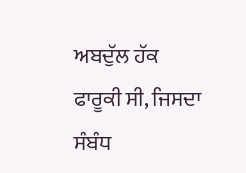ਅਬਦੁੱਲ ਹੱਕ ਫਾਰੂਕੀ ਸੀ, ਜਿਸਦਾ ਸੰਬੰਧ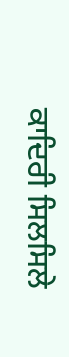ਕਾਦਿਰੀ ਸਿਲਸਿਲੇ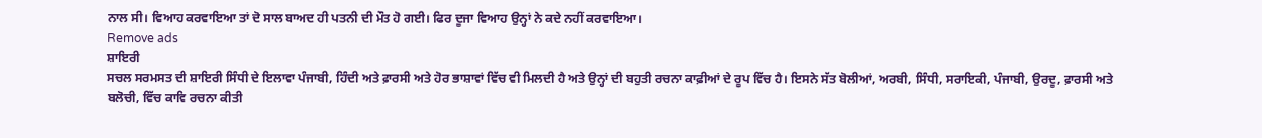ਨਾਲ ਸੀ। ਵਿਆਹ ਕਰਵਾਇਆ ਤਾਂ ਦੋ ਸਾਲ ਬਾਅਦ ਹੀ ਪਤਨੀ ਦੀ ਮੌਤ ਹੋ ਗਈ। ਫਿਰ ਦੂਜਾ ਵਿਆਹ ਉਨ੍ਹਾਂ ਨੇ ਕਦੇ ਨਹੀਂ ਕਰਵਾਇਆ।
Remove ads
ਸ਼ਾਇਰੀ
ਸਚਲ ਸਰਮਸਤ ਦੀ ਸ਼ਾਇਰੀ ਸਿੰਧੀ ਦੇ ਇਲਾਵਾ ਪੰਜਾਬੀ, ਹਿੰਦੀ ਅਤੇ ਫ਼ਾਰਸੀ ਅਤੇ ਹੋਰ ਭਾਸ਼ਾਵਾਂ ਵਿੱਚ ਵੀ ਮਿਲਦੀ ਹੈ ਅਤੇ ਉਨ੍ਹਾਂ ਦੀ ਬਹੁਤੀ ਰਚਨਾ ਕਾਫ਼ੀਆਂ ਦੇ ਰੂਪ ਵਿੱਚ ਹੈ। ਇਸਨੇ ਸੱਤ ਬੋਲੀਆਂ, ਅਰਬੀ, ਸਿੰਧੀ, ਸਰਾਇਕੀ, ਪੰਜਾਬੀ, ਉਰਦੂ, ਫ਼ਾਰਸੀ ਅਤੇ ਬਲੋਚੀ, ਵਿੱਚ ਕਾਵਿ ਰਚਨਾ ਕੀਤੀ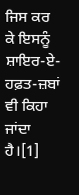ਜਿਸ ਕਰ ਕੇ ਇਸਨੂੰ ਸ਼ਾਇਰ-ਏ-ਹਫ਼ਤ-ਜ਼ਬਾਂ ਵੀ ਕਿਹਾ ਜਾਂਦਾ ਹੈ।[1]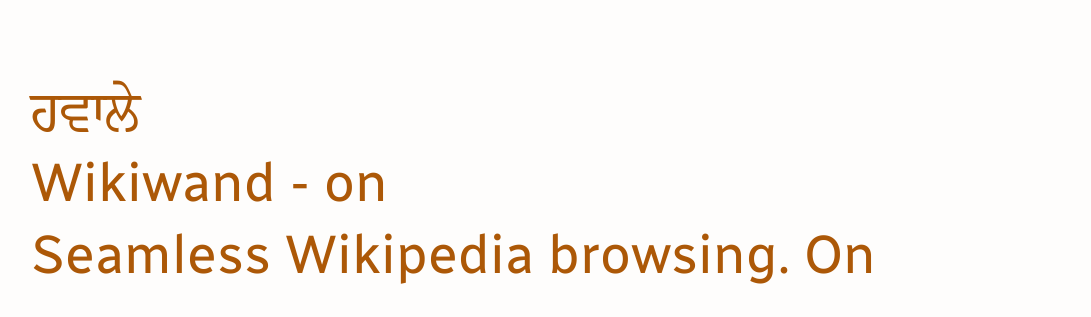ਹਵਾਲੇ
Wikiwand - on
Seamless Wikipedia browsing. On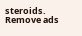steroids.
Remove ads